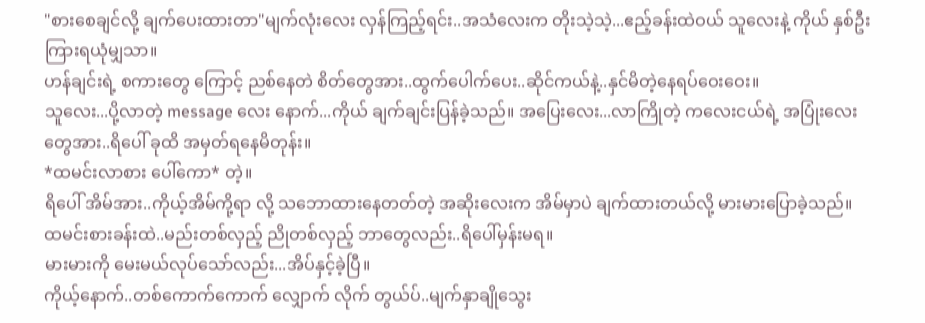"စားစေချင်လို့ ချက်ပေးထားတာ"မျက်လုံးလေး လှန်ကြည့်ရင်း..အသံလေးက တိုးသဲ့သဲ့...ဧည့်ခန်းထဲဝယ် သူလေးနဲ့ ကိုယ် နှစ်ဦး ကြားရယုံမျှသာ။
ဟန်ချင်းရဲ့ စကားတွေ ကြောင့် ညစ်နေတဲ စိတ်တွေအား..ထွက်ပေါက်ပေး..ဆိုင်ကယ်နဲ့..နှင်မိတဲ့နေရပ်ဝေးဝေး။
သူလေး...ပို့လာတဲ့ message လေး နောက်...ကိုယ် ချက်ချင်းပြန်ခဲ့သည်။ အပြေးလေး...လာကြိုတဲ့ ကလေးငယ်ရဲ့ အပြုံးလေးတွေအား..ရိပေါ် ခုထိ အမှတ်ရနေမိတုန်း။
*ထမင်းလာစား ပေါ်ကော* တဲ့။
ရိပေါ် အိမ်အား..ကိုယ့်အိမ်ကို့ရာ လို့ သဘောထားနေတတ်တဲ့ အဆိုးလေးက အိမ်မှာပဲ ချက်ထားတယ်လို့ မားမားပြောခဲ့သည်။
ထမင်းစားခန်းထဲ..မည်းတစ်လှည့် ညိုတစ်လှည့် ဘာတွေလည်း..ရိပေါ်မှန်းမရ။
မားမားကို မေးမယ်လုပ်သော်လည်း...အိပ်နှင့်ခဲ့ပြီ။
ကိုယ့်နောက်..တစ်ကောက်ကောက် လျှောက် လိုက် တွယ်ပ်..မျက်နှာချိုသွေး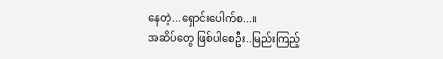နေတဲ့...ရှောင်းပေါက်စ...။
အဆိပ်တွေ ဖြစ်ပါစေဦး..မြည်းကြည့်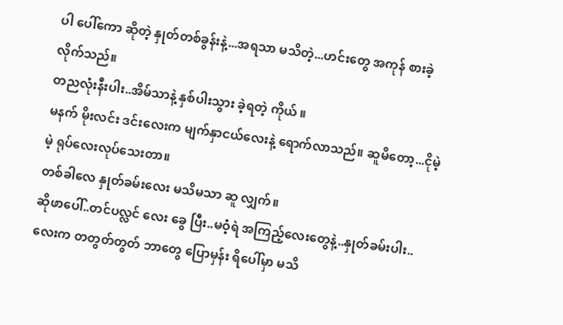ပါ ပေါ်ကော ဆိုတဲ့ နှုတ်တစ်ခွန်းနဲ့...အရသာ မသိတဲ့...ဟင်းတွေ အကုန် စားခဲ့ လိုက်သည်။
တညလုံးနီးပါး..အိမ်သာနဲ့ နှစ်ပါးသွား ခဲ့ရတဲ့ ကိုယ် ။
မနက် မိုးလင်း ဒင်းလေးက မျက်နှာငယ်လေးနဲ့ ရောက်လာသည်။ ဆူမိတော့...ငိုမဲ့မဲ့ ရုပ်လေးလုပ်သေးတာ။
တစ်ခါလေ နှုတ်ခမ်းလေး မသိမသာ ဆူ လျှက်။
ဆိုဖာပေါ်..တင်ပလ္လင် လေး ခွေ ပြီး..မဝံ့ရဲ အကြည့်လေးတွေနဲ့..နှုတ်ခမ်းပါး..လေးက တတွတ်တွတ် ဘာတွေ ပြောမှန်း ရိပေါ်မှာ မသိ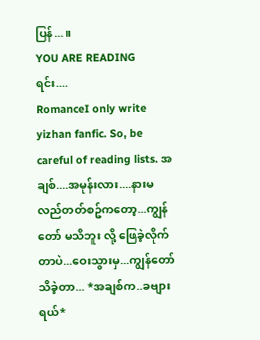ပြန်...။
YOU ARE READING
ရင်း....
RomanceI only write yizhan fanfic. So, be careful of reading lists. အချစ်....အမုန်းလား....နားမလည်တတ်စဥ်ကတော့...ကျွန်တော် မသိဘူး လို့ ဖြေခဲ့လိုက်တာပဲ...ဝေးသွားမှ...ကျွန်တော် သိခဲ့တာ... *အချစ်က..ခဗျားရယ်*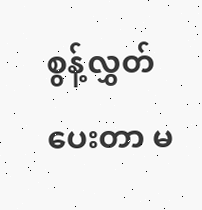စွန့်လွှတ်ပေးတာ မ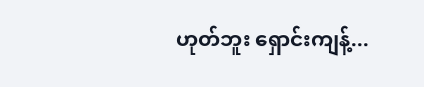ဟုတ်ဘူး ရှောင်းကျန့်...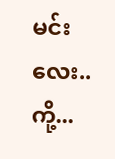မင်းလေး..ကို့...